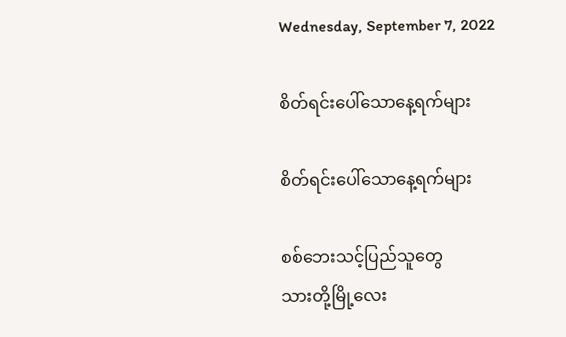Wednesday, September 7, 2022

စိတ်ရင်းပေါ်သောနေ့ရက်များ

စိတ်ရင်းပေါ်သောနေ့ရက်များ

စစ်ဘေးသင့်ပြည်သူတွေ
သားတို့မြို့လေး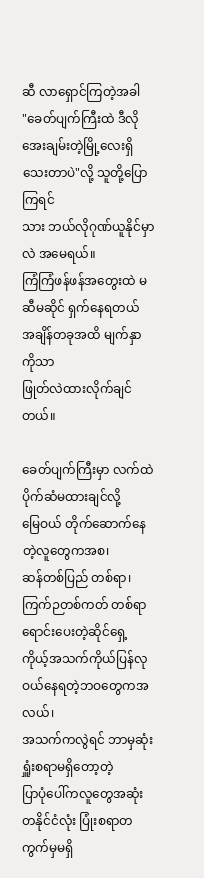ဆီ လာရှောင်ကြတဲ့အခါ
"ခေတ်ပျက်ကြီးထဲ ဒီလိုအေးချမ်းတဲ့မြို့လေးရှိသေးတာပဲ"လို့ သူတို့ပြောကြရင်
သား ဘယ်လိုဂုဏ်ယူနိုင်မှာလဲ အမေရယ်။
ကြံကြံဖန်ဖန်အတွေးထဲ မဆီမဆိုင် ရှက်နေရတယ်
အချိန်တခုအထိ မျက်နှာကိုသာ
ဖြုတ်လဲထားလိုက်ချင်တယ်။

ခေတ်ပျက်ကြီးမှာ လက်ထဲ ပိုက်ဆံမထားချင်လို့
မြေဝယ် တိုက်ဆောက်နေတဲ့လူတွေကအစ၊
ဆန်တစ်ပြည် တစ်ရာ၊ ကြက်ဉတစ်ကတ် တစ်ရာရောင်းပေးတဲ့ဆိုင်ရှေ့ ကိုယ့်အသက်ကိုယ်ပြန်လုဝယ်နေရတဲ့ဘဝတွေကအလယ်၊
အသက်ကလွဲရင် ဘာမှဆုံးရှူံးစရာမရှိတော့တဲ့
ပြာပုံပေါ်ကလူတွေအဆုံး
တနိုင်ငံလုံး ပြုံးစရာတကွက်မှမရှိ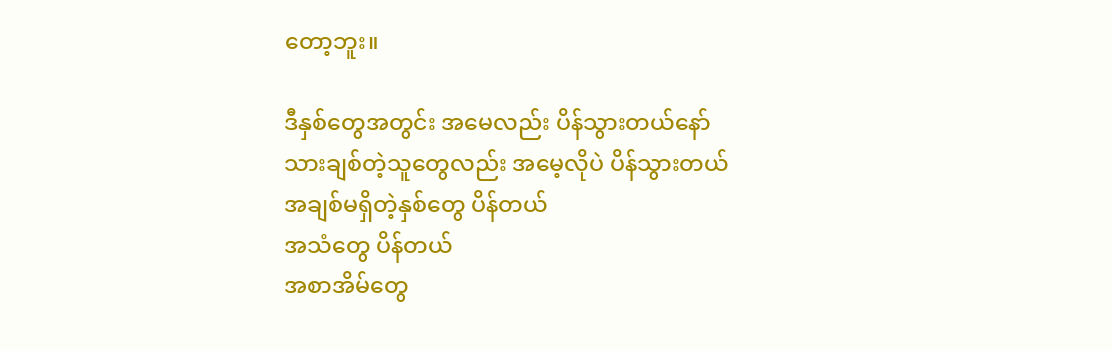တော့ဘူး။

ဒီနှစ်တွေအတွင်း အမေလည်း ပိန်သွားတယ်နော်
သားချစ်တဲ့သူတွေလည်း အမေ့လိုပဲ ပိန်သွားတယ်
အချစ်မရှိတဲ့နှစ်တွေ ပိန်တယ်
အသံတွေ ပိန်တယ်
အစာအိမ်တွေ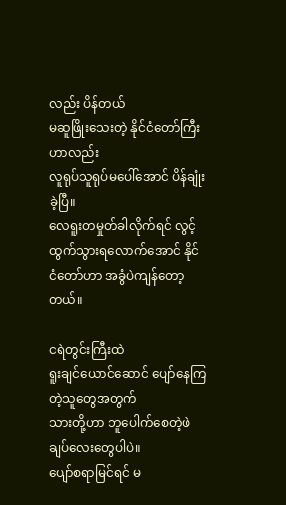လည်း ပိန်တယ်
မဆူဖြိုးသေးတဲ့ နိုင်ငံတော်ကြီးဟာလည်း
လူရုပ်သူရုပ်မပေါ်အောင် ပိန်ချုံးခဲ့ပြီ။
လေရူးတမှုတ်ခါလိုက်ရင် လွင့်ထွက်သွားရလောက်အောင် နိုင်ငံတော်ဟာ အခွံပဲကျန်တော့တယ်။

ငရဲတွင်းကြီးထဲ
ရူးချင်ယောင်ဆောင် ပျော်နေကြတဲ့သူတွေအတွက်
သားတို့ဟာ ဘူပေါက်စေတဲ့ဖဲချပ်လေးတွေပါပဲ။
ပျော်စရာမြင်ရင် မ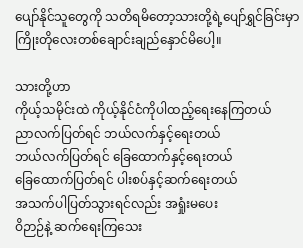ပျော်နိုင်သူတွေကို သတိရမိတော့သားတို့ရဲ့ပျော်ရွှင်ခြင်းမှာ
ကြိုးတိုလေးတစ်ချောင်းချည်နှောင်မိပေါ့။

သားတို့ဟာ
ကိုယ့်သမိုင်းထဲ ကိုယ့်နိုင်ငံကိုပါထည့်ရေးနေကြတယ်
ညာလက်ပြတ်ရင် ဘယ်လက်နှင့်ရေးတယ်
ဘယ်လက်ပြတ်ရင် ခြေထောက်နှင့်ရေးတယ်
ခြေထောက်ပြတ်ရင် ပါးစပ်နှင့်ဆက်ရေးတယ်
အသက်ပါပြတ်သွားရင်လည်း အရှုံးမပေး
ဝိဉာဉ်နဲ့ ဆက်ရေးကြသေး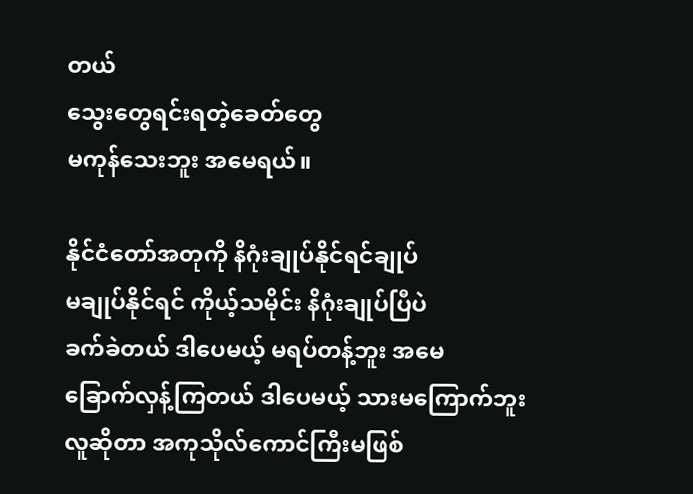တယ်
သွေးတွေရင်းရတဲ့ခေတ်တွေ
မကုန်သေးဘူး အမေရယ်။

နိုင်ငံတော်အတုကို နိဂုံးချုပ်နိုင်ရင်ချုပ်
မချုပ်နိုင်ရင် ကိုယ့်သမိုင်း နိဂုံးချုပ်ပြီပဲ
ခက်ခဲတယ် ဒါပေမယ့် မရပ်တန့်ဘူး အမေ
ခြောက်လှန့်ကြတယ် ဒါပေမယ့် သားမကြောက်ဘူး
လူဆိုတာ အကုသိုလ်ကောင်ကြီးမဖြစ်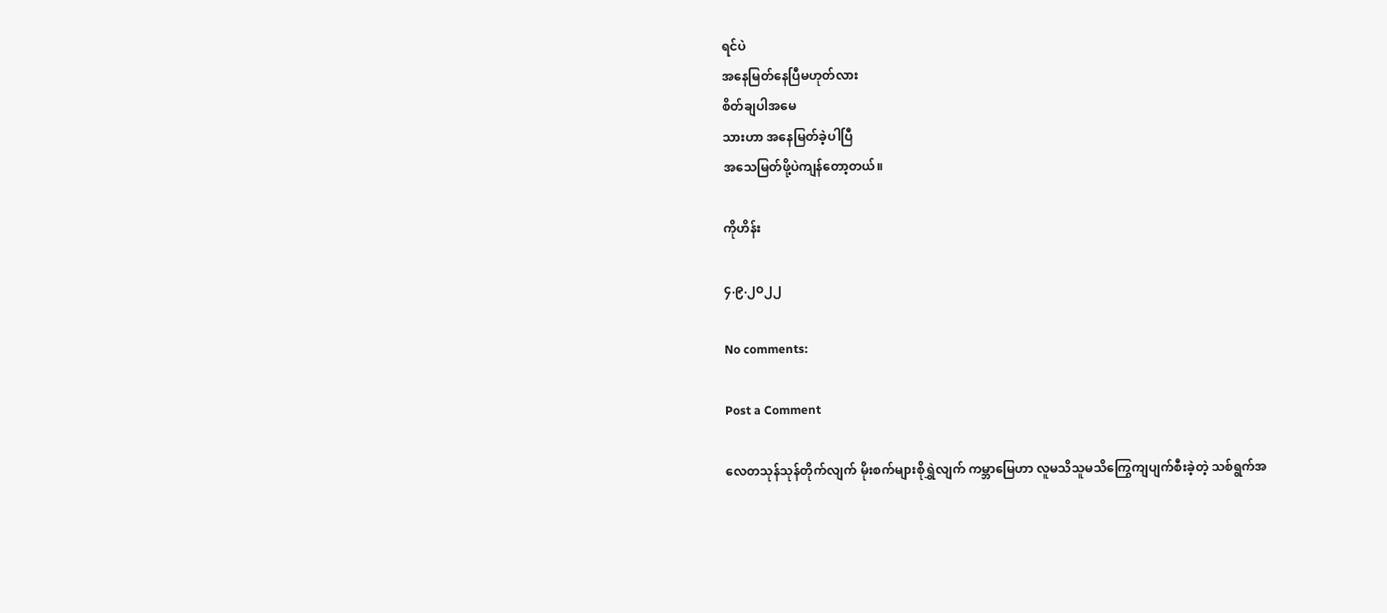ရင်ပဲ
အနေမြတ်နေပြီမဟုတ်လား
စိတ်ချပါအမေ
သားဟာ အနေမြတ်ခဲ့ပါပြီ
အသေမြတ်ဖို့ပဲကျန်တော့တယ်။

ကိုဟိန်း

၄.၉.၂၀၂၂

No comments:

Post a Comment

လေတသုန်သုန်တိုက်လျက် မိုးစက်များစိုရွှဲလျက် ကမ္ဘာမြေဟာ လူမသိသူမသိကြွေကျပျက်စီးခဲ့တဲ့ သစ်ရွက်အ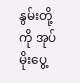နွမ်းတို့ကို အုပ်မိုးပွေ့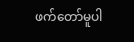ဖက်တော်မူပါ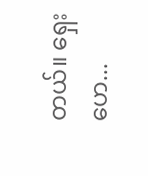တယ်။ ရှေးဟေ...